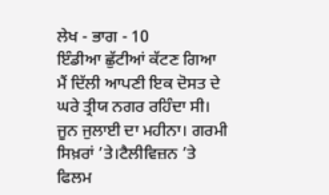ਲੇਖ - ਭਾਗ - 10
ਇੰਡੀਆ ਛੁੱਟੀਆਂ ਕੱਟਣ ਗਿਆ ਮੈਂ ਦਿੱਲੀ ਆਪਣੀ ਇਕ ਦੋਸਤ ਦੇ ਘਰੇ ਤ੍ਰੀਯ ਨਗਰ ਰਹਿੰਦਾ ਸੀ। ਜੂਨ ਜੁਲਾਈ ਦਾ ਮਹੀਨਾ। ਗਰਮੀ ਸਿਖ਼ਰਾਂ ’ਤੇ।ਟੈਲੀਵਿਜ਼ਨ ’ਤੇ ਫਿਲਮ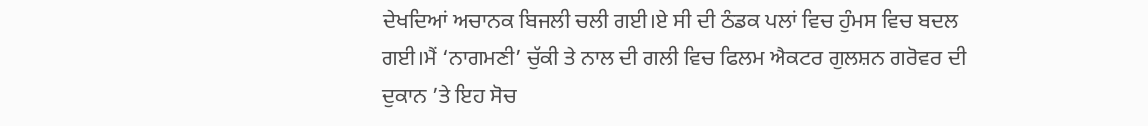ਦੇਖਦਿਆਂ ਅਚਾਨਕ ਬਿਜਲੀ ਚਲੀ ਗਈ।ਏ ਸੀ ਦੀ ਠੰਡਕ ਪਲਾਂ ਵਿਚ ਹੁੰਮਸ ਵਿਚ ਬਦਲ ਗਈ।ਮੈਂ ‘ਨਾਗਮਣੀ’ ਚੁੱਕੀ ਤੇ ਨਾਲ ਦੀ ਗਲੀ ਵਿਚ ਫਿਲਮ ਐਕਟਰ ਗੁਲਸ਼ਨ ਗਰੋਵਰ ਦੀ ਦੁਕਾਨ ’ਤੇ ਇਹ ਸੋਚ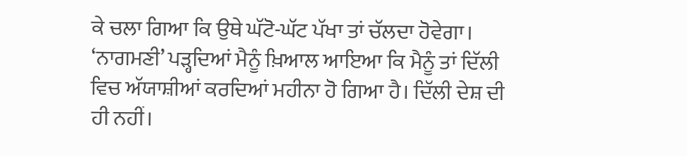ਕੇ ਚਲਾ ਗਿਆ ਕਿ ਉਥੇ ਘੱਟੋ-ਘੱਟ ਪੱਖਾ ਤਾਂ ਚੱਲਦਾ ਹੋਵੇਗਾ। ‘ਨਾਗਮਣੀ’ ਪੜ੍ਹਦਿਆਂ ਮੈਨੂੰ ਖ਼ਿਆਲ ਆਇਆ ਕਿ ਮੈਨੂੰ ਤਾਂ ਦਿੱਲੀ ਵਿਚ ਅੱਯਾਸ਼ੀਆਂ ਕਰਦਿਆਂ ਮਹੀਨਾ ਹੋ ਗਿਆ ਹੈ। ਦਿੱਲੀ ਦੇਸ਼ ਦੀ ਹੀ ਨਹੀਂ।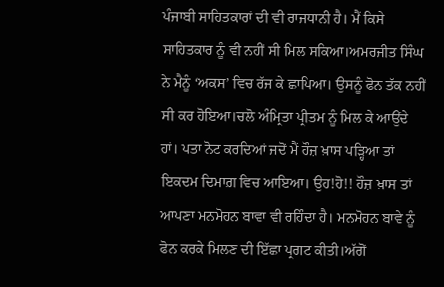ਪੰਜਾਬੀ ਸਾਹਿਤਕਾਰਾਂ ਦੀ ਵੀ ਰਾਜਧਾਨੀ ਹੈ। ਮੈਂ ਕਿਸੇ ਸਾਹਿਤਕਾਰ ਨੂੰ ਵੀ ਨਹੀਂ ਸੀ ਮਿਲ ਸਕਿਆ।ਅਮਰਜੀਤ ਸਿੰਘ ਨੇ ਮੈਨੂੰ ‘ਅਕਸ’ ਵਿਚ ਰੱਜ ਕੇ ਛਾਪਿਆ। ਉਸਨੂੰ ਫੋਨ ਤੱਕ ਨਹੀਂ ਸੀ ਕਰ ਹੋਇਆ।ਚਲੋ ਅੰਮ੍ਰਿਤਾ ਪ੍ਰੀਤਮ ਨੂੰ ਮਿਲ ਕੇ ਆਉਂਦੇ ਹਾਂ। ਪਤਾ ਨੋਟ ਕਰਦਿਆਂ ਜਦੋਂ ਮੈਂ ਹੌਜ਼ ਖ਼ਾਸ ਪੜ੍ਹਿਆ ਤਾਂ ਇਕਦਮ ਦਿਮਾਗ਼ ਵਿਚ ਆਇਆ। ਉਹ!ਹੋ!! ਹੌਜ਼ ਖ਼ਾਸ ਤਾਂ ਆਪਣਾ ਮਨਮੋਹਨ ਬਾਵਾ ਵੀ ਰਹਿੰਦਾ ਹੈ। ਮਨਮੋਹਨ ਬਾਵੇ ਨੂੰ ਫੋਨ ਕਰਕੇ ਮਿਲਣ ਦੀ ਇੱਛਾ ਪ੍ਰਗਟ ਕੀਤੀ।ਅੱਗੋਂ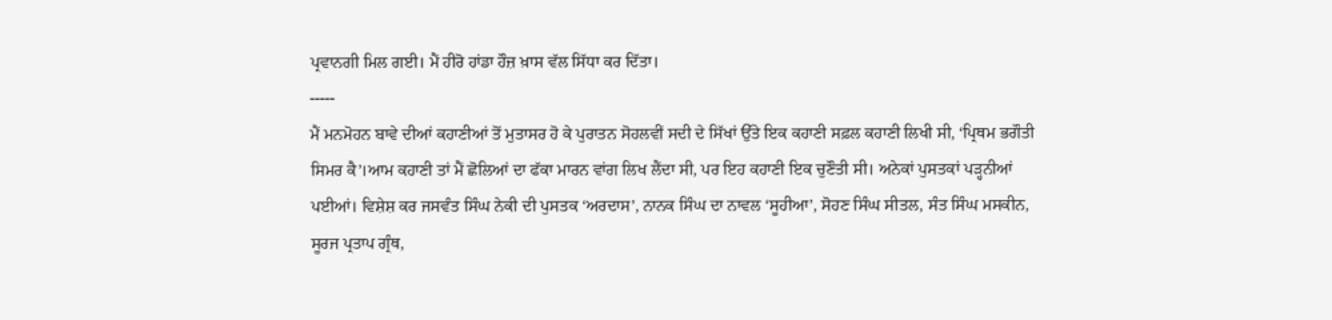ਪ੍ਰਵਾਨਗੀ ਮਿਲ ਗਈ। ਮੈਂ ਹੀਰੋ ਹਾਂਡਾ ਹੌਜ਼ ਖ਼ਾਸ ਵੱਲ ਸਿੱਧਾ ਕਰ ਦਿੱਤਾ।
-----
ਮੈਂ ਮਨਮੋਹਨ ਬਾਵੇ ਦੀਆਂ ਕਹਾਣੀਆਂ ਤੋਂ ਮੁਤਾਸਰ ਹੋ ਕੇ ਪੁਰਾਤਨ ਸੋਹਲਵੀਂ ਸਦੀ ਦੇ ਸਿੱਖਾਂ ਉੱਤੇ ਇਕ ਕਹਾਣੀ ਸਫ਼ਲ ਕਹਾਣੀ ਲਿਖੀ ਸੀ, ‘ਪ੍ਰਿਥਮ ਭਗੌਤੀ ਸਿਮਰ ਕੈ’।ਆਮ ਕਹਾਣੀ ਤਾਂ ਮੈਂ ਛੋਲਿਆਂ ਦਾ ਫੱਕਾ ਮਾਰਨ ਵਾਂਗ ਲਿਖ ਲੈਂਦਾ ਸੀ, ਪਰ ਇਹ ਕਹਾਣੀ ਇਕ ਚੁਣੌਤੀ ਸੀ। ਅਨੇਕਾਂ ਪੁਸਤਕਾਂ ਪੜ੍ਹਨੀਆਂ ਪਈਆਂ। ਵਿਸ਼ੇਸ਼ ਕਰ ਜਸਵੰਤ ਸਿੰਘ ਨੇਕੀ ਦੀ ਪੁਸਤਕ ‘ਅਰਦਾਸ’, ਨਾਨਕ ਸਿੰਘ ਦਾ ਨਾਵਲ ‘ਸੂਹੀਆ’, ਸੋਹਣ ਸਿੰਘ ਸੀਤਲ, ਸੰਤ ਸਿੰਘ ਮਸਕੀਨ, ਸੂਰਜ ਪ੍ਰਤਾਪ ਗ੍ਰੰਥ,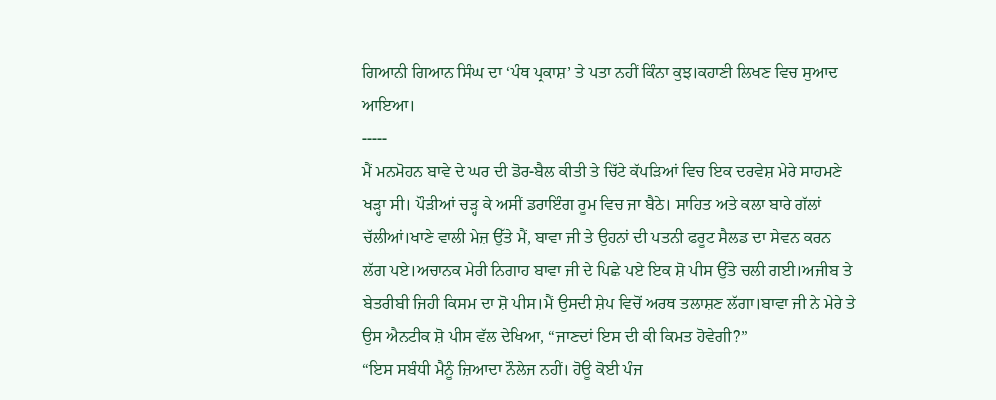ਗਿਆਨੀ ਗਿਆਨ ਸਿੰਘ ਦਾ ‘ਪੰਥ ਪ੍ਰਕਾਸ਼’ ਤੇ ਪਤਾ ਨਹੀਂ ਕਿੰਨਾ ਕੁਝ।ਕਹਾਣੀ ਲਿਖਣ ਵਿਚ ਸੁਆਦ ਆਇਆ।
-----
ਮੈਂ ਮਨਮੋਹਨ ਬਾਵੇ ਦੇ ਘਰ ਦੀ ਡੋਰ-ਬੈਲ ਕੀਤੀ ਤੇ ਚਿੱਟੇ ਕੱਪੜਿਆਂ ਵਿਚ ਇਕ ਦਰਵੇਸ਼ ਮੇਰੇ ਸਾਹਮਣੇ ਖੜ੍ਹਾ ਸੀ। ਪੌੜੀਆਂ ਚੜ੍ਹ ਕੇ ਅਸੀਂ ਡਰਾਇੰਗ ਰੂਮ ਵਿਚ ਜਾ ਬੈਠੇ। ਸਾਹਿਤ ਅਤੇ ਕਲਾ ਬਾਰੇ ਗੱਲਾਂ ਚੱਲੀਆਂ।ਖਾਣੇ ਵਾਲੀ ਮੇਜ਼ ਉੱਤੇ ਮੈਂ, ਬਾਵਾ ਜੀ ਤੇ ਉਹਨਾਂ ਦੀ ਪਤਨੀ ਫਰੂਟ ਸੈਲਡ ਦਾ ਸੇਵਨ ਕਰਨ ਲੱਗ ਪਏ।ਅਚਾਨਕ ਮੇਰੀ ਨਿਗਾਹ ਬਾਵਾ ਜੀ ਦੇ ਪਿਛੇ ਪਏ ਇਕ ਸ਼ੋ ਪੀਸ ਉੱਤੇ ਚਲੀ ਗਈ।ਅਜੀਬ ਤੇ ਬੇਤਰੀਬੀ ਜਿਹੀ ਕਿਸਮ ਦਾ ਸ਼ੋ ਪੀਸ।ਮੈਂ ਉਸਦੀ ਸ਼ੇਪ ਵਿਚੋਂ ਅਰਥ ਤਲਾਸ਼ਣ ਲੱਗਾ।ਬਾਵਾ ਜੀ ਨੇ ਮੇਰੇ ਤੇ ਉਸ ਐਨਟੀਕ ਸ਼ੋ ਪੀਸ ਵੱਲ ਦੇਖਿਆ, “ਜਾਣਦਾਂ ਇਸ ਦੀ ਕੀ ਕਿਮਤ ਹੋਵੇਗੀ?”
“ਇਸ ਸਬੰਧੀ ਮੈਨੂੰ ਜ਼ਿਆਦਾ ਨੌਲੇਜ ਨਹੀਂ। ਹੋਊ ਕੋਈ ਪੰਜ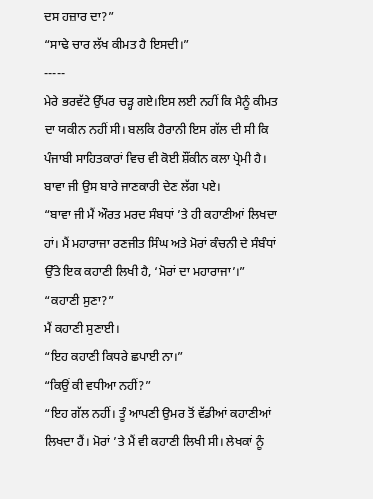ਦਸ ਹਜ਼ਾਰ ਦਾ?”
“ਸਾਢੇ ਚਾਰ ਲੱਖ ਕੀਮਤ ਹੈ ਇਸਦੀ।”
-----
ਮੇਰੇ ਭਰਵੱਟੇ ਉੱਪਰ ਚੜ੍ਹ ਗਏ।ਇਸ ਲਈ ਨਹੀਂ ਕਿ ਮੈਨੂੰ ਕੀਮਤ ਦਾ ਯਕੀਨ ਨਹੀਂ ਸੀ। ਬਲਕਿ ਹੈਰਾਨੀ ਇਸ ਗੱਲ ਦੀ ਸੀ ਕਿ ਪੰਜਾਬੀ ਸਾਹਿਤਕਾਰਾਂ ਵਿਚ ਵੀ ਕੋਈ ਸ਼ੌਂਕੀਨ ਕਲਾ ਪ੍ਰੇਮੀ ਹੈ।
ਬਾਵਾ ਜੀ ਉਸ ਬਾਰੇ ਜਾਣਕਾਰੀ ਦੇਣ ਲੱਗ ਪਏ।
“ਬਾਵਾ ਜੀ ਮੈਂ ਔਰਤ ਮਰਦ ਸੰਬਧਾਂ ’ਤੇ ਹੀ ਕਹਾਣੀਆਂ ਲਿਖਦਾ ਹਾਂ। ਮੈਂ ਮਹਾਰਾਜਾ ਰਣਜੀਤ ਸਿੰਘ ਅਤੇ ਮੋਰਾਂ ਕੰਚਨੀ ਦੇ ਸੰਬੰਧਾਂ ਉੱਤੇ ਇਕ ਕਹਾਣੀ ਲਿਖੀ ਹੈ, ‘ਮੋਰਾਂ ਦਾ ਮਹਾਰਾਜਾ’।”
“ਕਹਾਣੀ ਸੁਣਾ?”
ਮੈਂ ਕਹਾਣੀ ਸੁਣਾਈ।
“ਇਹ ਕਹਾਣੀ ਕਿਧਰੇ ਛਪਾਈ ਨਾ।”
“ਕਿਉਂ ਕੀ ਵਧੀਆ ਨਹੀਂ?”
“ਇਹ ਗੱਲ ਨਹੀਂ। ਤੂੰ ਆਪਣੀ ਉਮਰ ਤੋਂ ਵੱਡੀਆਂ ਕਹਾਣੀਆਂ ਲਿਖਦਾ ਹੈਂ। ਮੋਰਾਂ ’ਤੇ ਮੈਂ ਵੀ ਕਹਾਣੀ ਲਿਖੀ ਸੀ। ਲੇਖਕਾਂ ਨੂੰ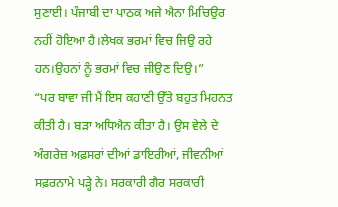ਸੁਣਾਈ। ਪੰਜਾਬੀ ਦਾ ਪਾਠਕ ਅਜੇ ਐਨਾ ਮਿਚਿਉਰ ਨਹੀਂ ਹੋਇਆ ਹੈ।ਲੇਖਕ ਭਰਮਾਂ ਵਿਚ ਜਿਉ ਰਹੇ ਹਨ।ਉਹਨਾਂ ਨੂੰ ਭਰਮਾਂ ਵਿਚ ਜੀਉਣ ਦਿਉ।”
“ਪਰ ਬਾਵਾ ਜੀ ਮੈਂ ਇਸ ਕਹਾਣੀ ਉੱਤੇ ਬਹੁਤ ਮਿਹਨਤ ਕੀਤੀ ਹੈ। ਬੜਾ ਅਧਿਐਨ ਕੀਤਾ ਹੈ। ਉਸ ਵੇਲੇ ਦੇ ਅੰਗਰੇਜ਼ ਅਫ਼ਸਰਾਂ ਦੀਆਂ ਡਾਇਰੀਆਂ, ਜੀਵਨੀਆਂ ਸਫ਼ਰਨਾਮੇ ਪੜ੍ਹੇ ਨੇ। ਸਰਕਾਰੀ ਗੈਰ ਸਰਕਾਰੀ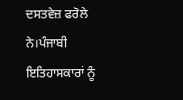ਦਸਤਵੇਜ਼ ਫਰੋਲੇ ਨੇ।ਪੰਜਾਬੀ ਇਤਿਹਾਸਕਾਰਾਂ ਨੂੰ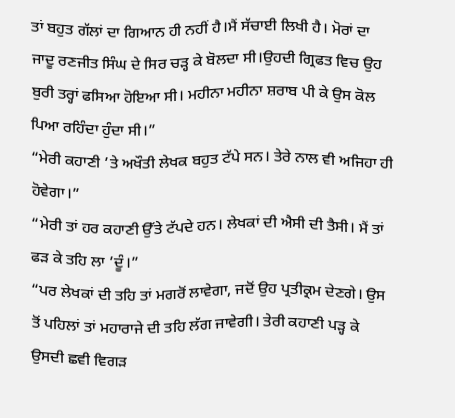ਤਾਂ ਬਹੁਤ ਗੱਲਾਂ ਦਾ ਗਿਆਨ ਹੀ ਨਹੀਂ ਹੈ।ਮੈਂ ਸੱਚਾਈ ਲਿਖੀ ਹੈ। ਮੋਰਾਂ ਦਾ ਜਾਦੂ ਰਣਜੀਤ ਸਿੰਘ ਦੇ ਸਿਰ ਚੜ੍ਹ ਕੇ ਬੋਲਦਾ ਸੀ।ਉਹਦੀ ਗ੍ਰਿਫਤ ਵਿਚ ਉਹ ਬੁਰੀ ਤਰ੍ਹਾਂ ਫਸਿਆ ਹੋਇਆ ਸੀ। ਮਹੀਨਾ ਮਹੀਨਾ ਸ਼ਰਾਬ ਪੀ ਕੇ ਉਸ ਕੋਲ ਪਿਆ ਰਹਿੰਦਾ ਹੁੰਦਾ ਸੀ।”
“ਮੇਰੀ ਕਹਾਣੀ ’ਤੇ ਅਖੌਤੀ ਲੇਖਕ ਬਹੁਤ ਟੱਪੇ ਸਨ। ਤੇਰੇ ਨਾਲ ਵੀ ਅਜਿਹਾ ਹੀ ਹੋਵੇਗਾ।”
“ਮੇਰੀ ਤਾਂ ਹਰ ਕਹਾਣੀ ਉੱਤੇ ਟੱਪਦੇ ਹਨ। ਲੇਖਕਾਂ ਦੀ ਐਸੀ ਦੀ ਤੈਸੀ। ਮੈਂ ਤਾਂ ਫੜ ਕੇ ਤਹਿ ਲਾ ’ਦੂੰ।”
“ਪਰ ਲੇਖਕਾਂ ਦੀ ਤਹਿ ਤਾਂ ਮਗਰੋਂ ਲਾਵੇਗਾ, ਜਦੋਂ ਉਹ ਪ੍ਰਤੀਕ੍ਰਮ ਦੇਣਗੇ। ਉਸ ਤੋਂ ਪਹਿਲਾਂ ਤਾਂ ਮਹਾਰਾਜੇ ਦੀ ਤਹਿ ਲੱਗ ਜਾਵੇਗੀ। ਤੇਰੀ ਕਹਾਣੀ ਪੜ੍ਹ ਕੇ ਉਸਦੀ ਛਵੀ ਵਿਗੜ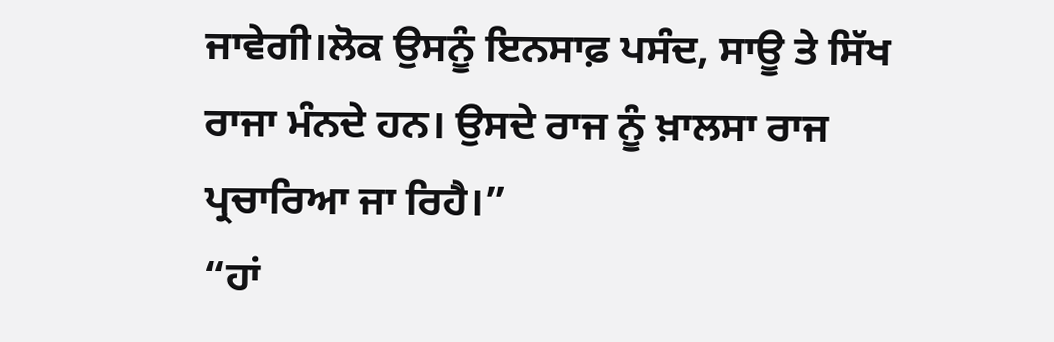ਜਾਵੇਗੀ।ਲੋਕ ਉਸਨੂੰ ਇਨਸਾਫ਼ ਪਸੰਦ, ਸਾਊ ਤੇ ਸਿੱਖ ਰਾਜਾ ਮੰਨਦੇ ਹਨ। ਉਸਦੇ ਰਾਜ ਨੂੰ ਖ਼ਾਲਸਾ ਰਾਜ ਪ੍ਰਚਾਰਿਆ ਜਾ ਰਿਹੈ।”
“ਹਾਂ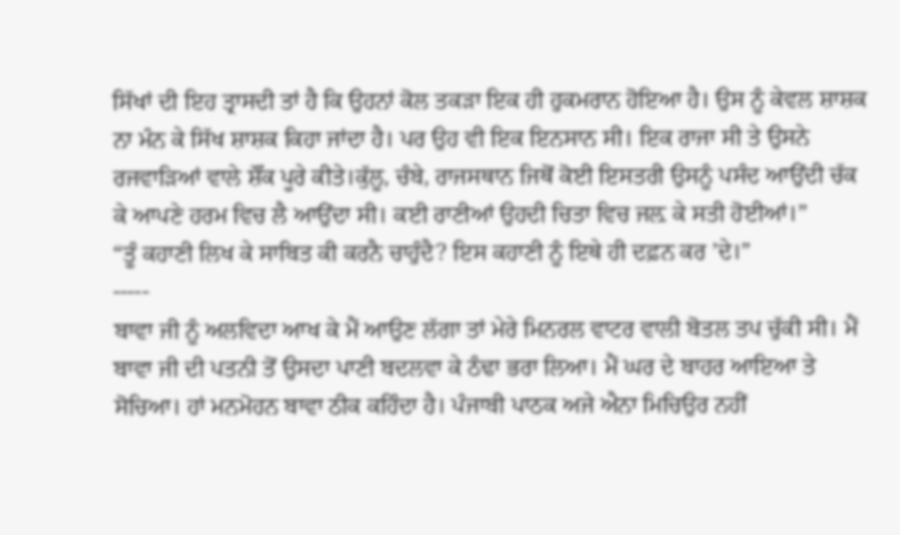ਸਿੱਖਾਂ ਦੀ ਇਹ ਤ੍ਰਾਸਦੀ ਤਾਂ ਹੈ ਕਿ ਉਹਨਾਂ ਕੋਲ ਤਕੜਾ ਇਕ ਹੀ ਹੁਕਮਰਾਨ ਹੋਇਆ ਹੈ। ਉਸ ਨੂੰ ਕੇਵਲ ਸ਼ਾਸ਼ਕ ਨਾ ਮੰਨ ਕੇ ਸਿੱਖ ਸ਼ਾਸ਼ਕ ਕਿਹਾ ਜਾਂਦਾ ਹੈ। ਪਰ ਉਹ ਵੀ ਇਕ ਇਨਸਾਨ ਸੀ। ਇਕ ਰਾਜਾ ਸੀ ਤੇ ਉਸਨੇ ਰਜਵਾੜਿਆਂ ਵਾਲੇ ਸ਼ੌਂਕ ਪੂਰੇ ਕੀਤੇ।ਕੁੱਲੂ, ਚੰਬੇ, ਰਾਜਸਥਾਨ ਜਿਥੋਂ ਕੋਈ ਇਸਤਰੀ ਉਸਨੂੰ ਪਸੰਦ ਆਉਂਦੀ ਚੱਕ ਕੇ ਆਪਣੇ ਹਰਮ ਵਿਚ ਲੈ ਆਉਂਦਾ ਸੀ। ਕਈ ਰਾਣੀਆਂ ਉਹਦੀ ਚਿਤਾ ਵਿਚ ਜਲ਼ ਕੇ ਸਤੀ ਹੋਈਆਂ।”
“ਤੂੰ ਕਹਾਣੀ ਲਿਖ ਕੇ ਸਾਬਿਤ ਕੀ ਕਰਨੈ ਚਾਹੁੰਦੈ? ਇਸ ਕਹਾਣੀ ਨੂੰ ਇਥੇ ਹੀ ਦਫ਼ਨ ਕਰ ’ਦੇ।”
-----
ਬਾਵਾ ਜੀ ਨੂੰ ਅਲਵਿਦਾ ਆਖ ਕੇ ਮੈਂ ਆਉਣ ਲੱਗਾ ਤਾਂ ਮੇਰੇ ਮਿਨਰਲ ਵਾਟਰ ਵਾਲੀ ਬੋਤਲ ਤਪ ਚੁੱਕੀ ਸੀ। ਮੈਂ ਬਾਵਾ ਜੀ ਦੀ ਪਤਨੀ ਤੋਂ ਉਸਦਾ ਪਾਣੀ ਬਦਲਵਾ ਕੇ ਠੰਢਾ ਭਰਾ ਲਿਆ। ਮੈਂ ਘਰ ਦੇ ਬਾਹਰ ਆਇਆ ਤੇ ਸੋਚਿਆ। ਹਾਂ ਮਨਮੋਹਨ ਬਾਵਾ ਠੀਕ ਕਹਿੰਦਾ ਹੈ। ਪੰਜਾਬੀ ਪਾਠਕ ਅਜੇ ਐਨਾ ਮਿਚਿਉਰ ਨਹੀਂ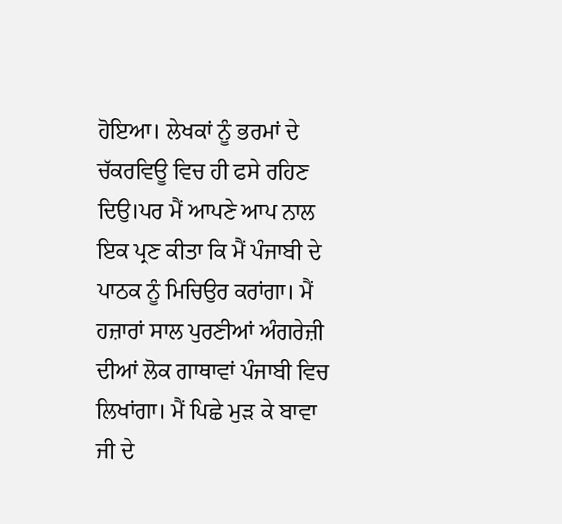ਹੋਇਆ। ਲੇਖਕਾਂ ਨੂੰ ਭਰਮਾਂ ਦੇ ਚੱਕਰਵਿਊ ਵਿਚ ਹੀ ਫਸੇ ਰਹਿਣ ਦਿਉ।ਪਰ ਮੈਂ ਆਪਣੇ ਆਪ ਨਾਲ ਇਕ ਪ੍ਰਣ ਕੀਤਾ ਕਿ ਮੈਂ ਪੰਜਾਬੀ ਦੇ ਪਾਠਕ ਨੂੰ ਮਿਚਿਉਰ ਕਰਾਂਗਾ। ਮੈਂ ਹਜ਼ਾਰਾਂ ਸਾਲ ਪੁਰਣੀਆਂ ਅੰਗਰੇਜ਼ੀ ਦੀਆਂ ਲੋਕ ਗਾਥਾਵਾਂ ਪੰਜਾਬੀ ਵਿਚ ਲਿਖਾਂਗਾ। ਮੈਂ ਪਿਛੇ ਮੁੜ ਕੇ ਬਾਵਾ ਜੀ ਦੇ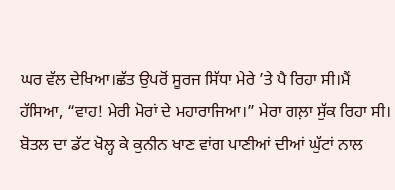ਘਰ ਵੱਲ ਦੇਖਿਆ।ਛੱਤ ਉਪਰੋਂ ਸੂਰਜ ਸਿੱਧਾ ਮੇਰੇ ’ਤੇ ਪੈ ਰਿਹਾ ਸੀ।ਮੈਂ ਹੱਸਿਆ, “ਵਾਹ! ਮੇਰੀ ਮੋਰਾਂ ਦੇ ਮਹਾਰਾਜਿਆ।” ਮੇਰਾ ਗਲ਼ਾ ਸੁੱਕ ਰਿਹਾ ਸੀ। ਬੋਤਲ ਦਾ ਡੱਟ ਖੋਲ੍ਹ ਕੇ ਕੁਨੀਨ ਖਾਣ ਵਾਂਗ ਪਾਣੀਆਂ ਦੀਆਂ ਘੁੱਟਾਂ ਨਾਲ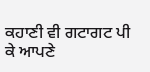ਕਹਾਣੀ ਵੀ ਗਟਾਗਟ ਪੀ ਕੇ ਆਪਣੇ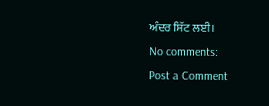ਅੰਦਰ ਸਿੱਟ ਲਈ।
No comments:
Post a Comment